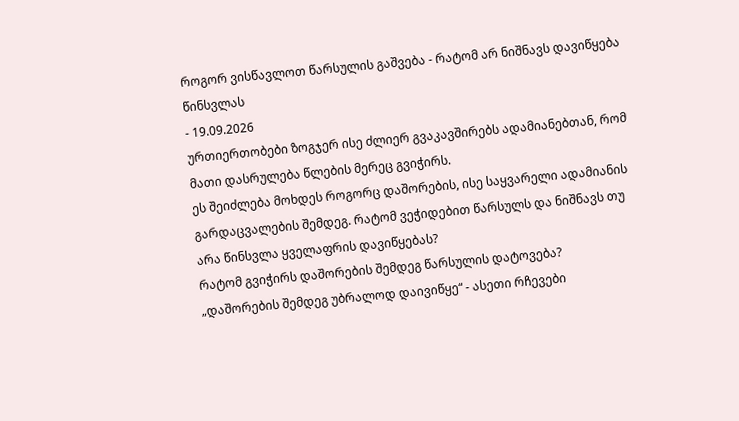როგორ ვისწავლოთ წარსულის გაშვება - რატომ არ ნიშნავს დავიწყება წინსვლას
- 19.09.2026
ურთიერთობები ზოგჯერ ისე ძლიერ გვაკავშირებს ადამიანებთან, რომ მათი დასრულება წლების მერეც გვიჭირს.
ეს შეიძლება მოხდეს როგორც დაშორების, ისე საყვარელი ადამიანის გარდაცვალების შემდეგ. რატომ ვეჭიდებით წარსულს და ნიშნავს თუ არა წინსვლა ყველაფრის დავიწყებას?
რატომ გვიჭირს დაშორების შემდეგ წარსულის დატოვება?
„დაშორების შემდეგ უბრალოდ დაივიწყე“ - ასეთი რჩევები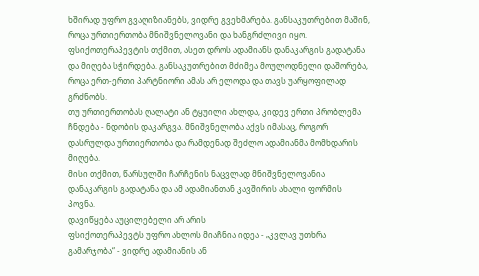ხშირად უფრო გვაღიზიანებს, ვიდრე გვეხმარება. განსაკუთრებით მაშინ, როცა ურთიერთობა მნიშვნელოვანი და ხანგრძლივი იყო.
ფსიქოთერაპევტის თქმით, ასეთ დროს ადამიანს დანაკარგის გადატანა და მიღება სჭირდება. განსაკუთრებით მძიმეა მოულოდნელი დაშორება, როცა ერთ-ერთი პარტნიორი ამას არ ელოდა და თავს უარყოფილად გრძნობს.
თუ ურთიერთობას ღალატი ან ტყუილი ახლდა, კიდევ ერთი პრობლემა ჩნდება - ნდობის დაკარგვა. მნიშვნელობა აქვს იმასაც, როგორ დასრულდა ურთიერთობა და რამდენად შეძლო ადამიანმა მომხდარის მიღება.
მისი თქმით, წარსულში ჩარჩენის ნაცვლად მნიშვნელოვანია დანაკარგის გადატანა და ამ ადამიანთან კავშირის ახალი ფორმის პოვნა.
დავიწყება აუცილებელი არ არის
ფსიქოთერაპევტს უფრო ახლოს მიაჩნია იდეა - „კვლავ უთხრა გამარჯობა“ - ვიდრე ადამიანის ან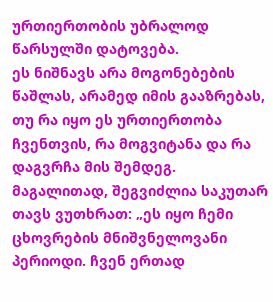ურთიერთობის უბრალოდ წარსულში დატოვება.
ეს ნიშნავს არა მოგონებების წაშლას, არამედ იმის გააზრებას, თუ რა იყო ეს ურთიერთობა ჩვენთვის, რა მოგვიტანა და რა დაგვრჩა მის შემდეგ.
მაგალითად, შეგვიძლია საკუთარ თავს ვუთხრათ: „ეს იყო ჩემი ცხოვრების მნიშვნელოვანი პერიოდი. ჩვენ ერთად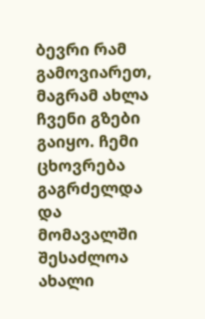ბევრი რამ გამოვიარეთ, მაგრამ ახლა ჩვენი გზები გაიყო. ჩემი ცხოვრება გაგრძელდა და მომავალში შესაძლოა ახალი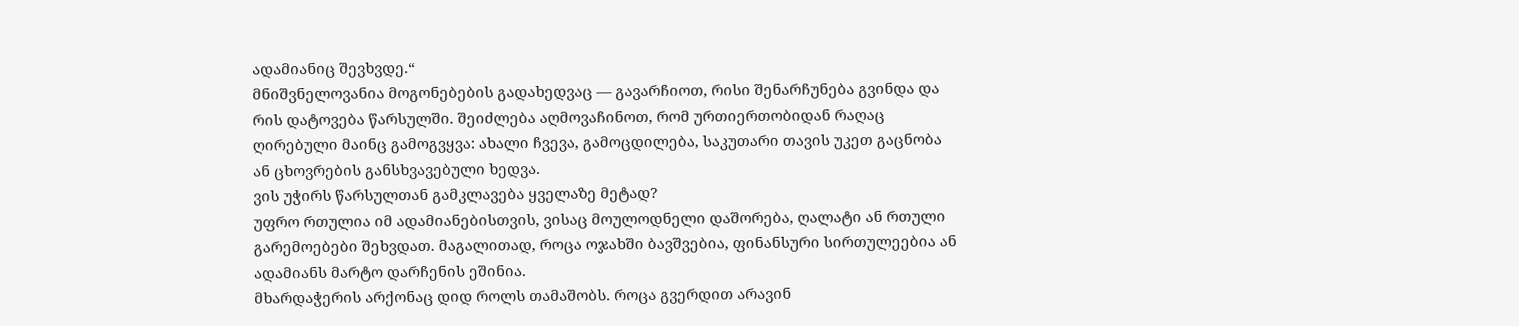ადამიანიც შევხვდე.“
მნიშვნელოვანია მოგონებების გადახედვაც — გავარჩიოთ, რისი შენარჩუნება გვინდა და რის დატოვება წარსულში. შეიძლება აღმოვაჩინოთ, რომ ურთიერთობიდან რაღაც ღირებული მაინც გამოგვყვა: ახალი ჩვევა, გამოცდილება, საკუთარი თავის უკეთ გაცნობა ან ცხოვრების განსხვავებული ხედვა.
ვის უჭირს წარსულთან გამკლავება ყველაზე მეტად?
უფრო რთულია იმ ადამიანებისთვის, ვისაც მოულოდნელი დაშორება, ღალატი ან რთული გარემოებები შეხვდათ. მაგალითად, როცა ოჯახში ბავშვებია, ფინანსური სირთულეებია ან ადამიანს მარტო დარჩენის ეშინია.
მხარდაჭერის არქონაც დიდ როლს თამაშობს. როცა გვერდით არავინ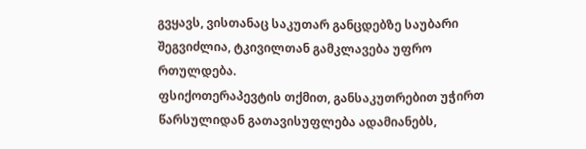გვყავს, ვისთანაც საკუთარ განცდებზე საუბარი შეგვიძლია, ტკივილთან გამკლავება უფრო რთულდება.
ფსიქოთერაპევტის თქმით, განსაკუთრებით უჭირთ წარსულიდან გათავისუფლება ადამიანებს,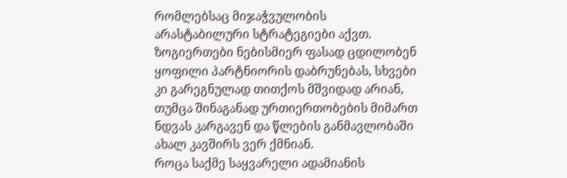რომლებსაც მიჯაჭვულობის არასტაბილური სტრატეგიები აქვთ. ზოგიერთები ნებისმიერ ფასად ცდილობენ ყოფილი პარტნიორის დაბრუნებას, სხვები კი გარეგნულად თითქოს მშვიდად არიან, თუმცა შინაგანად ურთიერთობების მიმართ ნდვას კარგავენ და წლების განმავლობაში ახალ კავშირს ვერ ქმნიან.
როცა საქმე საყვარელი ადამიანის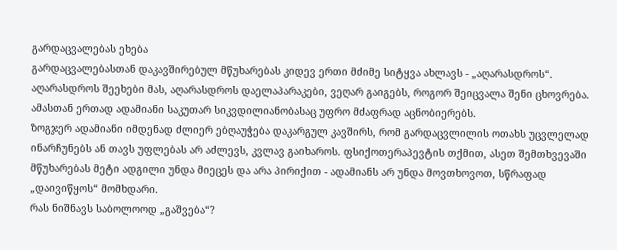გარდაცვალებას ეხება
გარდაცვალებასთან დაკავშირებულ მწუხარებას კიდევ ერთი მძიმე სიტყვა ახლავს - „აღარასდროს“.
აღარასდროს შეეხები მას, აღარასდროს დაელაპარაკები, ვეღარ გაიგებს, როგორ შეიცვალა შენი ცხოვრება. ამასთან ერთად ადამიანი საკუთარ სიკვდილიანობასაც უფრო მძაფრად აცნობიერებს.
ზოგჯერ ადამიანი იმდენად ძლიერ ებღაუჭება დაკარგულ კავშირს, რომ გარდაცვლილის ოთახს უცვლელად ინარჩუნებს ან თავს უფლებას არ აძლევს, კვლავ გაიხაროს. ფსიქოთერაპევტის თქმით, ასეთ შემთხვევაში მწუხარებას მეტი ადგილი უნდა მიეცეს და არა პირიქით - ადამიანს არ უნდა მოვთხოვოთ, სწრაფად „დაივიწყოს“ მომხდარი.
რას ნიშნავს საბოლოოდ „გაშვება“?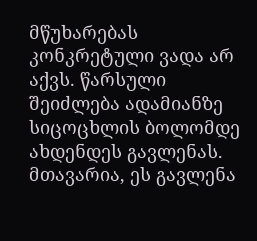მწუხარებას კონკრეტული ვადა არ აქვს. წარსული შეიძლება ადამიანზე სიცოცხლის ბოლომდე ახდენდეს გავლენას.
მთავარია, ეს გავლენა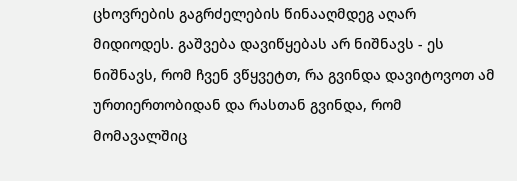ცხოვრების გაგრძელების წინააღმდეგ აღარ მიდიოდეს. გაშვება დავიწყებას არ ნიშნავს - ეს ნიშნავს, რომ ჩვენ ვწყვეტთ, რა გვინდა დავიტოვოთ ამ ურთიერთობიდან და რასთან გვინდა, რომ მომავალშიც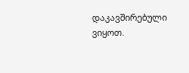დაკავშირებული ვიყოთ.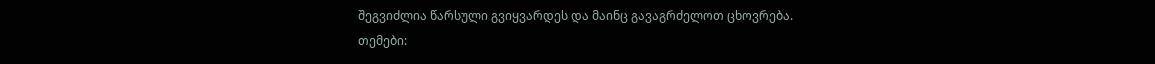შეგვიძლია წარსული გვიყვარდეს და მაინც გავაგრძელოთ ცხოვრება.
თემები: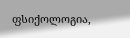ფსიქოლოგია,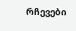რჩევები